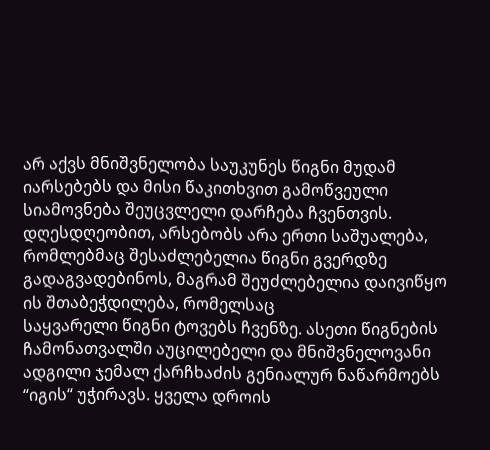არ აქვს მნიშვნელობა საუკუნეს წიგნი მუდამ იარსებებს და მისი წაკითხვით გამოწვეული სიამოვნება შეუცვლელი დარჩება ჩვენთვის. დღესდღეობით, არსებობს არა ერთი საშუალება, რომლებმაც შესაძლებელია წიგნი გვერდზე გადაგვადებინოს, მაგრამ შეუძლებელია დაივიწყო ის შთაბეჭდილება, რომელსაც
საყვარელი წიგნი ტოვებს ჩვენზე. ასეთი წიგნების ჩამონათვალში აუცილებელი და მნიშვნელოვანი ადგილი ჯემალ ქარჩხაძის გენიალურ ნაწარმოებს “იგის“ უჭირავს. ყველა დროის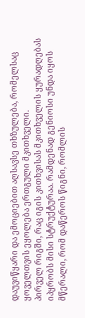დაუვიწყარი და ემოციებით აღსავსე თხზულება, რომელსაც ყოველთვის ეყოლება ერთგული მკითხველი.
პირველ რიგში, რაც იგის კითხვისას მკითხველის ყურადღებას იპყრობს მისი სტრუქტურაა. რამდენად გენიოსი უნდა იყოს მწერალი, რომ დაწეროს წიგნი, რომლის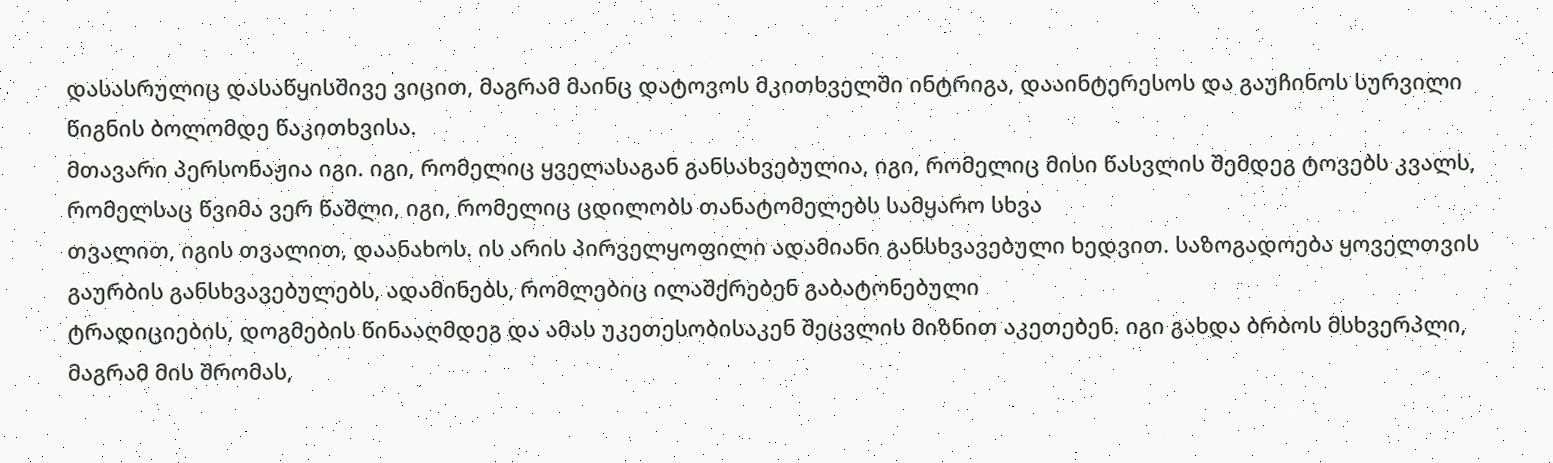დასასრულიც დასაწყისშივე ვიცით, მაგრამ მაინც დატოვოს მკითხველში ინტრიგა, დააინტერესოს და გაუჩინოს სურვილი წიგნის ბოლომდე წაკითხვისა.
მთავარი პერსონაჟია იგი. იგი, რომელიც ყველასაგან განსახვებულია, იგი, რომელიც მისი წასვლის შემდეგ ტოვებს კვალს, რომელსაც წვიმა ვერ წაშლი, იგი, რომელიც ცდილობს თანატომელებს სამყარო სხვა
თვალით, იგის თვალით, დაანახოს. ის არის პირველყოფილი ადამიანი განსხვავებული ხედვით. საზოგადოება ყოველთვის გაურბის განსხვავებულებს, ადამინებს, რომლებიც ილაშქრებენ გაბატონებული
ტრადიციების, დოგმების წინააღმდეგ და ამას უკეთესობისაკენ შეცვლის მიზნით აკეთებენ. იგი გახდა ბრბოს მსხვერპლი, მაგრამ მის შრომას,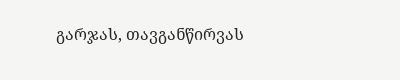გარჯას, თავგანწირვას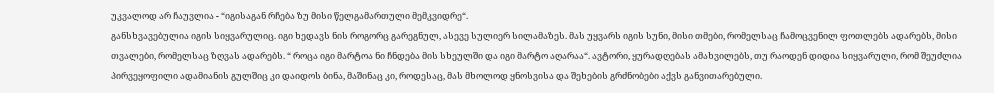უკვალოდ არ ჩაუვლია - “იგისაგან რჩება ზუ მისი წელგამართული მემკვიდრე“.
განსხვავებულია იგის სიყვარულიც. იგი ხედავს ნის როგორც გარეგნულ, ასევე სულიერ სილამაზეს. მას უყვარს იგის სუნი, მისი თმები, რომელსაც ჩამოცვენილ ფოთლებს ადარებს, მისი თვალები, რომელსაც ზღვას ადარებს. “ როცა იგი მარტოა ნი ჩნდება მის სხეულში და იგი მარტო აღარაა“. ავტორი, ყურადღებას ამახვილებს, თუ რაოდენ დიდია სიყვარული, რომ შეუძლია პირვეყოფილი ადამიანის გულშიც კი დაიდოს ბინა, მაშინაც კი, როდესაც, მას მხოლოდ ყნოსვისა და შეხების გრძნობები აქვს განვითარებული.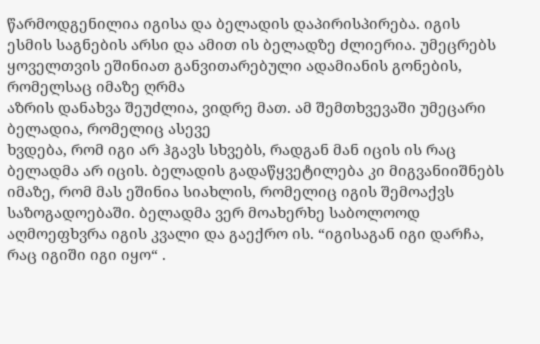წარმოდგენილია იგისა და ბელადის დაპირისპირება. იგის ესმის საგნების არსი და ამით ის ბელადზე ძლიერია. უმეცრებს ყოველთვის ეშინიათ განვითარებული ადამიანის გონების, რომელსაც იმაზე ღრმა
აზრის დანახვა შეუძლია, ვიდრე მათ. ამ შემთხვევაში უმეცარი ბელადია, რომელიც ასევე
ხვდება, რომ იგი არ ჰგავს სხვებს, რადგან მან იცის ის რაც ბელადმა არ იცის. ბელადის გადაწყვეტილება კი მიგვანიიშნებს იმაზე, რომ მას ეშინია სიახლის, რომელიც იგის შემოაქვს საზოგადოებაში. ბელადმა ვერ მოახერხე საბოლოოდ აღმოეფხვრა იგის კვალი და გაექრო ის. “იგისაგან იგი დარჩა, რაც იგიში იგი იყო“ .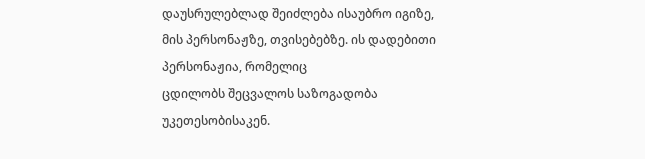დაუსრულებლად შეიძლება ისაუბრო იგიზე, მის პერსონაჟზე, თვისებებზე. ის დადებითი პერსონაჟია, რომელიც
ცდილობს შეცვალოს საზოგადობა უკეთესობისაკენ.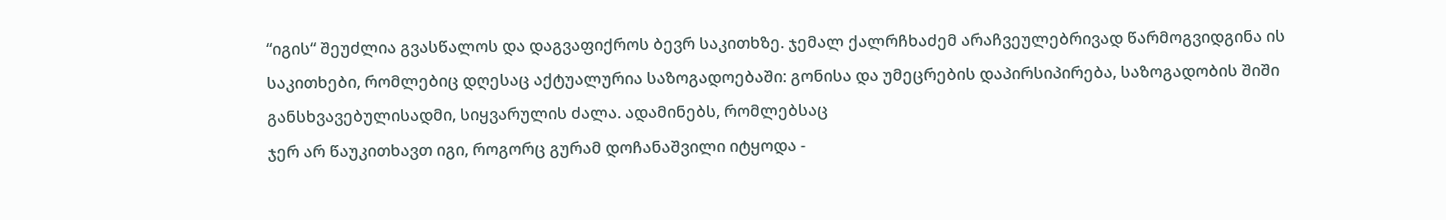“იგის“ შეუძლია გვასწალოს და დაგვაფიქროს ბევრ საკითხზე. ჯემალ ქალრჩხაძემ არაჩვეულებრივად წარმოგვიდგინა ის საკითხები, რომლებიც დღესაც აქტუალურია საზოგადოებაში: გონისა და უმეცრების დაპირსიპირება, საზოგადობის შიში განსხვავებულისადმი, სიყვარულის ძალა. ადამინებს, რომლებსაც
ჯერ არ წაუკითხავთ იგი, როგორც გურამ დოჩანაშვილი იტყოდა -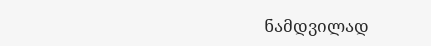ნამდვილად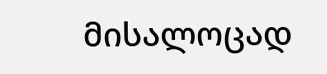მისალოცად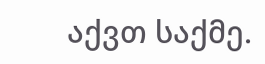აქვთ საქმე.